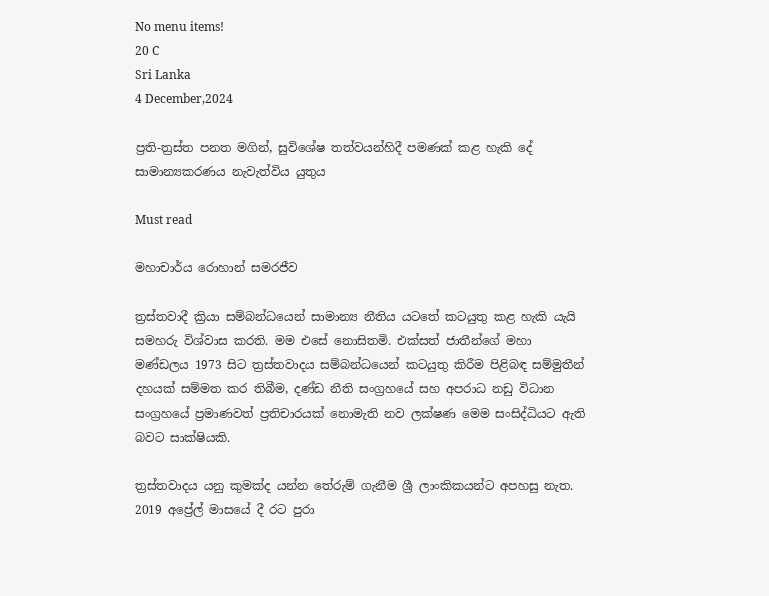No menu items!
20 C
Sri Lanka
4 December,2024

ප්‍රති-ත්‍රස්ත පනත මගින්, සුවිශේෂ තත්වයන්හිදී පමණක් කළ හැකි දේ සාමාන්‍යකරණය නැවැත්විය යුතුය

Must read

මහාචාර්ය රොහාන් සමරජීව

ත්‍රස්තවාදී ක්‍රියා සම්බන්ධයෙන් සාමාන්‍ය නීතිය යටතේ කටයුතු කළ හැකි යැයි සමහරු විශ්වාස කරති. මම එසේ නොසිතමි. එක්සත් ජාතීන්ගේ මහා මණ්ඩලය 1973 සිට ත්‍රස්තවාදය සම්බන්ධයෙන් කටයුතු කිරීම පිළිබඳ සම්මුතීන් දහයක් සම්මත කර තිබීම, දණ්ඩ නීති සංග්‍රහයේ සහ අපරාධ නඩු විධාන සංග්‍රහයේ ප්‍රමාණවත් ප්‍රතිචාරයක් නොමැති නව ලක්ෂණ මෙම සංසිද්ධියට ඇති බවට සාක්ෂියකි.

ත්‍රස්තවාදය යනු කුමක්ද යන්න තේරුම් ගැනීම ශ්‍රී ලාංකිකයන්ට අපහසු නැත. 2019 අප්‍රේල් මාසයේ දී රට පුරා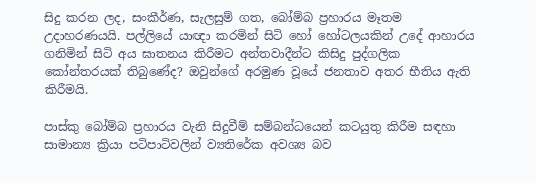සිදු කරන ලද, සංකීර්ණ, සැලසුම් ගත, බෝම්බ ප්‍රහාරය මෑතම උදාහරණයයි. පල්ලියේ යාඥා කරමින් සිටි හෝ හෝටලයකින් උදේ ආහාරය ගනිමින් සිටි අය ඝාතනය කිරීමට අන්තවාදීන්ට කිසිදු පුද්ගලික කෝන්තරයක් තිබුණේද? ඔවුන්ගේ අරමුණ වූයේ ජනතාව අතර භීතිය ඇති කිරීමයි.

පාස්කු බෝම්බ ප්‍රහාරය වැනි සිදුවීම් සම්බන්ධයෙන් කටයුතු කිරීම සඳහා සාමාන්‍ය ක්‍රියා පටිපාටිවලින් ව්‍යතිරේක අවශ්‍ය බව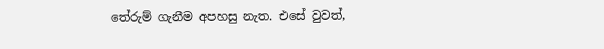තේරුම් ගැනීම අපහසු නැත. එසේ වුවත්,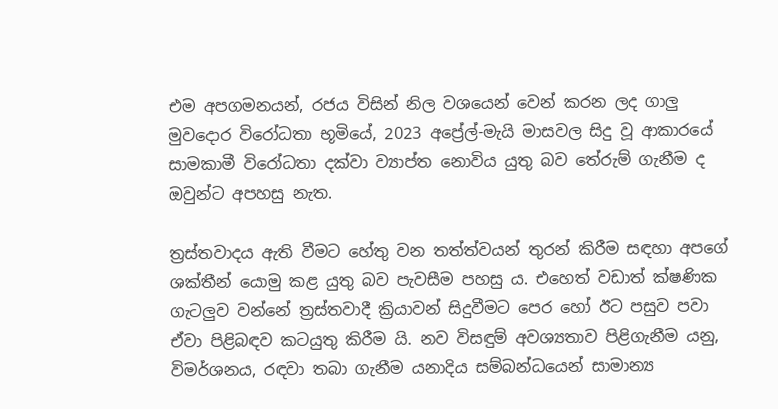එම අපගමනයන්, රජය විසින් නිල වශයෙන් වෙන් කරන ලද ගාලු මුවදොර විරෝධතා භූමියේ, 2023 අප්‍රේල්-මැයි මාසවල සිදු වූ ආකාරයේ සාමකාමී විරෝධතා දක්වා ව්‍යාප්ත නොවිය යුතු බව තේරුම් ගැනීම ද ඔවුන්ට අපහසු නැත.

ත්‍රස්තවාදය ඇති වීමට හේතු වන තත්ත්වයන් තුරන් කිරීම සඳහා අපගේ ශක්තීන් යොමු කළ යුතු බව පැවසීම පහසු ය. එහෙත් වඩාත් ක්ෂණික ගැටලුව වන්නේ ත්‍රස්තවාදී ක්‍රියාවන් සිදුවීමට පෙර හෝ ඊට පසුව පවා ඒවා පිළිබඳව කටයුතු කිරීම යි. නව විසඳුම් අවශ්‍යතාව පිළිගැනීම යනු, විමර්ශනය, රඳවා තබා ගැනීම යනාදිය සම්බන්ධයෙන් සාමාන්‍ය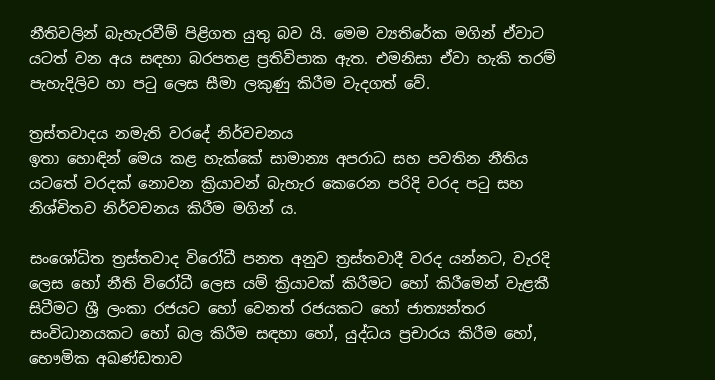නීතිවලින් බැහැරවීම් පිළිගත යුතු බව යි. මෙම ව්‍යතිරේක මගින් ඒවාට යටත් වන අය සඳහා බරපතළ ප්‍රතිවිපාක ඇත. එමනිසා ඒවා හැකි තරම් පැහැදිලිව හා පටු ලෙස සීමා ලකුණු කිරීම වැදගත් වේ.

ත්‍රස්තවාදය නමැති වරදේ නිර්වචනය
ඉතා හොඳින් මෙය කළ හැක්කේ සාමාන්‍ය අපරාධ සහ පවතින නීතිය යටතේ වරදක් නොවන ක්‍රියාවන් බැහැර කෙරෙන පරිදි වරද පටු සහ නිශ්චිතව නිර්වචනය කිරීම මගින් ය.

සංශෝධිත ත්‍රස්තවාද විරෝධී පනත අනුව ත්‍රස්තවාදී වරද යන්නට, වැරදි ලෙස හෝ නීති විරෝධී ලෙස යම් ක්‍රියාවක් කිරීමට හෝ කිරීමෙන් වැළකී සිටීමට ශ්‍රී ලංකා රජයට හෝ වෙනත් රජයකට හෝ ජාත්‍යන්තර සංවිධානයකට හෝ බල කිරීම සඳහා හෝ, යුද්ධය ප්‍රචාරය කිරීම හෝ, භෞමික අඛණ්ඩතාව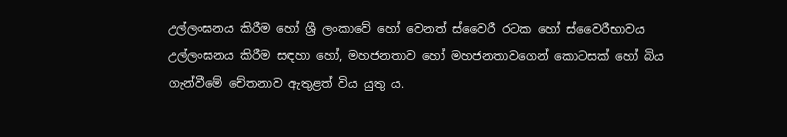උල්ලංඝනය කිරීම හෝ ශ්‍රී ලංකාවේ හෝ වෙනත් ස්වෛරී රටක හෝ ස්වෛරීභාවය උල්ලංඝනය කිරීම සඳහා හෝ, මහජනතාව හෝ මහජනතාවගෙන් කොටසක් හෝ බිය ගැන්වීමේ චේතනාව ඇතුළත් විය යුතු ය.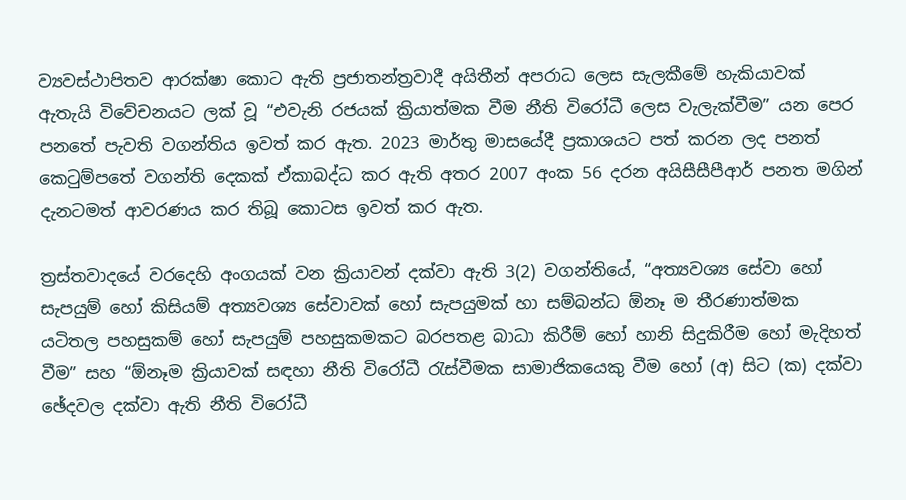ව්‍යවස්ථාපිතව ආරක්ෂා කොට ඇති ප්‍රජාතන්ත්‍රවාදී අයිතීන් අපරාධ ලෙස සැලකීමේ හැකියාවක් ඇතැයි විවේචනයට ලක් වූ “එවැනි රජයක් ක්‍රියාත්මක වීම නීති විරෝධී ලෙස වැලැක්වීම” යන පෙර පනතේ පැවති වගන්තිය ඉවත් කර ඇත. 2023 මාර්තු මාසයේදී ප්‍රකාශයට පත් කරන ලද පනත් කෙටුම්පතේ වගන්ති දෙකක් ඒකාබද්ධ කර ඇති අතර 2007 අංක 56 දරන අයිසීසීපීආර් පනත මගින් දැනටමත් ආවරණය කර තිබූ කොටස ඉවත් කර ඇත.

ත්‍රස්තවාදයේ වරදෙහි අංගයක් වන ක්‍රියාවන් දක්වා ඇති 3(2) වගන්තියේ, “අත්‍යවශ්‍ය සේවා හෝ සැපයුම් හෝ කිසියම් අත්‍යවශ්‍ය සේවාවක් හෝ සැපයුමක් හා සම්බන්ධ ඕනෑ ම තීරණාත්මක යටිතල පහසුකම් හෝ සැපයුම් පහසුකමකට බරපතළ බාධා කිරීම් හෝ හානි සිදුකිරීම හෝ මැදිහත් වීම” සහ “ඕනෑම ක්‍රියාවක් සඳහා නීති විරෝධී රැස්වීමක සාමාජිකයෙකු වීම හෝ (අ) සිට (ක) දක්වා ඡේදවල දක්වා ඇති නීති විරෝධී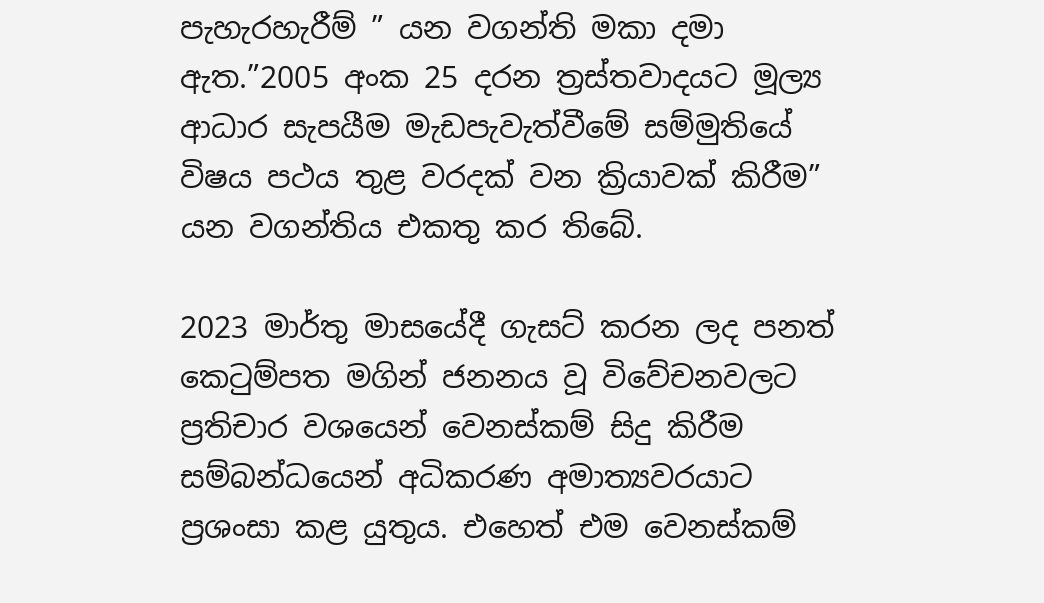පැහැරහැරීම් ” යන වගන්ති මකා දමා ඇත.”2005 අංක 25 දරන ත්‍රස්තවාදයට මූල්‍ය ආධාර සැපයීම මැඩපැවැත්වීමේ සම්මුතියේ විෂය පථය තුළ වරදක් වන ක්‍රියාවක් කිරීම” යන වගන්තිය එකතු කර තිබේ.

2023 මාර්තු මාසයේදී ගැසට් කරන ලද පනත් කෙටුම්පත මගින් ජනනය වූ විවේචනවලට ප්‍රතිචාර වශයෙන් වෙනස්කම් සිදු කිරීම සම්බන්ධයෙන් අධිකරණ අමාත්‍යවරයාට ප්‍රශංසා කළ යුතුය. එහෙත් එම වෙනස්කම්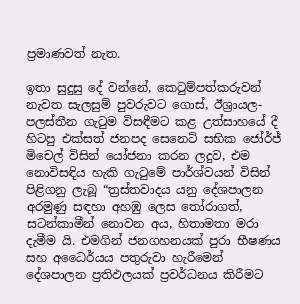ප්‍රමාණවත් නැත.

ඉතා සුදුසු දේ වන්නේ, කෙටුම්පත්කරුවන් නැවත සැලසුම් පුවරුවට ගොස්, ඊශ්‍රායල-පලස්තීන ගැටුම විසඳීමට කළ උත්සාහයේ දී හිටපු එක්සත් ජනපද සෙනෙට් සභික ජෝර්ජ් මිචෙල් විසින් යෝජනා කරන ලදුව, එම නොවිසඳිය හැකි ගැටුමේ පාර්ශ්වයන් විසින් පිළිගනු ලැබූ “ත්‍රස්තවාදය යනු දේශපාලන අරමුණු සඳහා අහඹු ලෙස තෝරාගත්, සටන්කාමීන් නොවන අය, හිතාමතා මරා දැමීම යි. එමගින් ජනගහනයක් පුරා භීෂණය සහ අධෛර්යය පතුරුවා හැරීමෙන් දේශපාලන ප්‍රතිඵලයක් ප්‍රවර්ධනය කිරීමට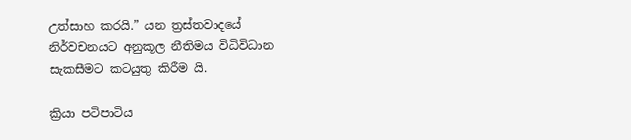උත්සාහ කරයි.” යන ත්‍රස්තවාදයේ නිර්වචනයට අනුකූල නීතිමය විධිවිධාන සැකසීමට කටයුතු කිරීම යි.

ක්‍රියා පටිපාටිය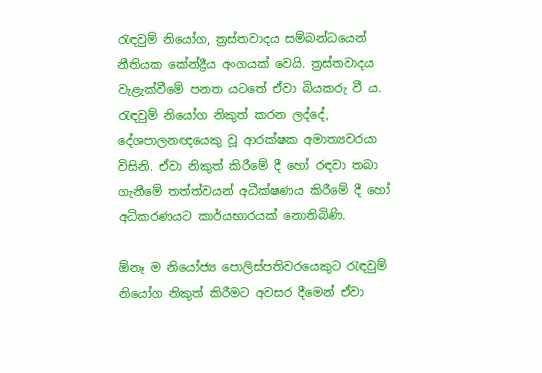රැඳවුම් නියෝග, ත්‍රස්තවාදය සම්බන්ධයෙන් නීතියක කේන්ද්‍රීය අංගයක් වෙයි. ත්‍රස්තවාදය වැළැක්වීමේ පනත යටතේ ඒවා බියකරු වී ය. රැඳවුම් නියෝග නිකුත් කරන ලද්දේ, දේශපාලනඥයෙකු වූ ආරක්ෂක අමාත්‍යවරයා විසිනි. ඒවා නිකුත් කිරීමේ දී හෝ රඳවා තබා ගැනීමේ තත්ත්වයන් අධීක්ෂණය කිරීමේ දී හෝ අධිකරණයට කාර්යභාරයක් නොතිබිණි.

ඕනෑ ම නියෝජ්‍ය පොලිස්පතිවරයෙකුට රැඳවුම් නියෝග නිකුත් කිරීමට අවසර දීමෙන් ඒවා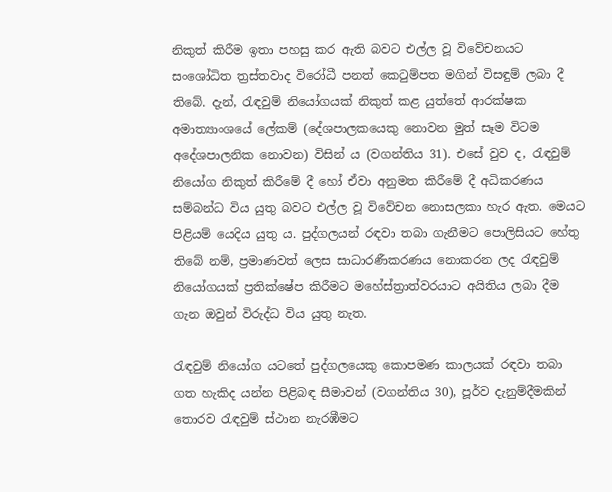නිකුත් කිරීම ඉතා පහසු කර ඇති බවට එල්ල වූ විවේචනයට සංශෝධිත ත්‍රස්තවාද විරෝධී පනත් කෙටුම්පත මගින් විසඳුම් ලබා දී තිබේ. දැන්, රැඳවුම් නියෝගයක් නිකුත් කළ යුත්තේ ආරක්ෂක අමාත්‍යාංශයේ ලේකම් (දේශපාලකයෙකු නොවන මුත් සෑම විටම අදේශපාලනික නොවන) විසින් ය (වගන්තිය 31). එසේ වුව ද, රැඳවුම් නියෝග නිකුත් කිරීමේ දී හෝ ඒවා අනුමත කිරීමේ දී අධිකරණය සම්බන්ධ විය යුතු බවට එල්ල වූ විවේචන නොසලකා හැර ඇත. මෙයට පිළියම් යෙදිය යුතු ය. පුද්ගලයන් රඳවා තබා ගැනීමට පොලිසියට හේතු තිබේ නම්, ප්‍රමාණවත් ලෙස සාධාරණීකරණය නොකරන ලද රැඳවුම් නියෝගයක් ප්‍රතික්ෂේප කිරීමට මහේස්ත්‍රාත්වරයාට අයිතිය ලබා දීම ගැන ඔවුන් විරුද්ධ විය යුතු නැත.

රැඳවුම් නියෝග යටතේ පුද්ගලයෙකු කොපමණ කාලයක් රඳවා තබා ගත හැකිද යන්න පිළිබඳ සීමාවන් (වගන්තිය 30), පූර්ව දැනුම්දීමකින් තොරව රැඳවුම් ස්ථාන නැරඹීමට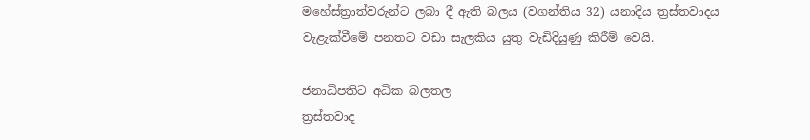මහේස්ත්‍රාත්වරුන්ට ලබා දී ඇති බලය (වගන්තිය 32) යනාදිය ත්‍රස්තවාදය වැළැක්වීමේ පනතට වඩා සැලකිය යුතු වැඩිදියුණු කිරීම් වෙයි.

ජනාධිපතිට අධික බලතල
ත්‍රස්තවාද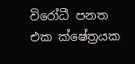විරෝධී පනත එක ක්ෂේත්‍රයක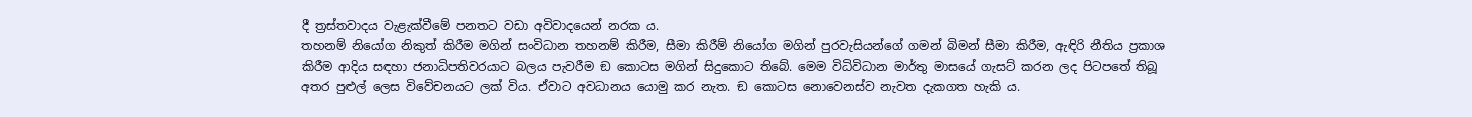දී ත්‍රස්තවාදය වැළැක්වීමේ පනතට වඩා අවිවාදයෙන් නරක ය.
තහනම් නියෝග නිකුත් කිරීම මගින් සංවිධාන තහනම් කිරීම, සීමා කිරීම් නියෝග මගින් පුරවැසියන්ගේ ගමන් බිමන් සීමා කිරීම, ඇඳිරි නීතිය ප්‍රකාශ කිරීම ආදිය සඳහා ජනාධිපතිවරයාට බලය පැවරීම ඞ කොටස මගින් සිදුකොට තිබේ. මෙම විධිවිධාන මාර්තු මාසයේ ගැසට් කරන ලද පිටපතේ තිබූ අතර පුළුල් ලෙස විවේචනයට ලක් විය. ඒවාට අවධානය යොමු කර නැත. ඞ කොටස නොවෙනස්ව නැවත දැකගත හැකි ය.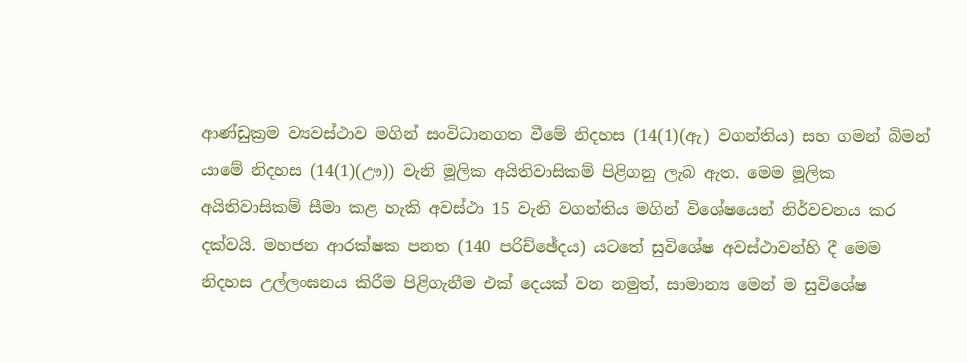ආණ්ඩුක්‍රම ව්‍යවස්ථාව මගින් සංවිධානගත වීමේ නිදහස (14(1)(ඇ) වගන්තිය) සහ ගමන් බිමන් යාමේ නිදහස (14(1)(ඌ)) වැනි මූලික අයිතිවාසිකම් පිළිගනු ලැබ ඇත. මෙම මූලික අයිතිවාසිකම් සීමා කළ හැකි අවස්ථා 15 වැනි වගන්තිය මගින් විශේෂයෙන් නිර්වචනය කර දක්වයි. මහජන ආරක්ෂක පනත (140 පරිච්ඡේදය) යටතේ සුවිශේෂ අවස්ථාවන්හි දී මෙම නිදහස උල්ලංඝනය කිරීම පිළිගැනීම එක් දෙයක් වන නමුත්, සාමාන්‍ය මෙන් ම සුවිශේෂ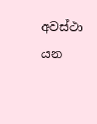අවස්ථා යන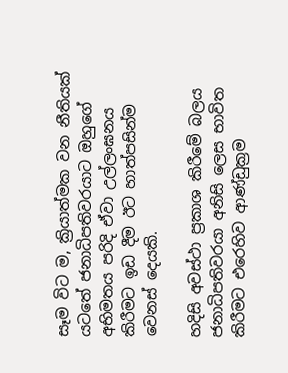සෑම විට ම, ක්‍රියාත්මක වන නීතියක් යටතේ ජනාධිපතිවරයාට ඔහුගේ අභිමතය පරිදි ඒවා උල්ලංඝනය කිරීමට ඉඩ දීම ඊට හාත්පසින්ම වෙනස් දෙයකි.

හදිසි අවස්ථා ප්‍රකාශ කිරීමේ බලය ජනාධිපතිවරයා අනිසි ලෙස භාවිත කිරීමට එරෙහිව ආණ්ඩුක්‍රම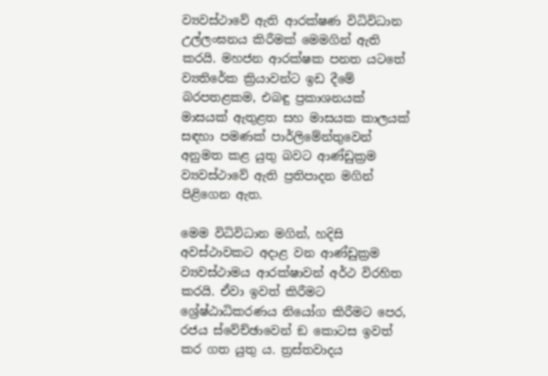ව්‍යවස්ථාවේ ඇති ආරක්ෂණ විධිවිධාන උල්ලංඝනය කිරීමක් මෙමගින් ඇති කරයි. මහජන ආරක්ෂක පනත යටතේ ව්‍යතිරේක ක්‍රියාවන්ට ඉඩ දීමේ බරපතළකම, එබඳු ප්‍රකාශනයක් මාසයක් ඇතුළත සහ මාසයක කාලයක් සඳහා පමණක් පාර්ලිමේන්තුවෙන් අනුමත කළ යුතු බවට ආණ්ඩුක්‍රම ව්‍යවස්ථාවේ ඇති ප්‍රතිපාදන මගින් පිළිගෙන ඇත.

මෙම විධිවිධාන මගින්, හදිසි අවස්ථාවකට අදාළ වන ආණ්ඩුක්‍රම ව්‍යවස්ථාමය ආරක්ෂාවන් අර්ථ විරහිත කරයි. ඒවා ඉවත් කිරීමට ශ්‍රේෂ්ඨාධිකරණය නියෝග කිරීමට පෙර, රජය ස්වේච්ඡාවෙන් ඞ කොටස ඉවත් කර ගත යුතු ය. ත්‍රස්තවාදය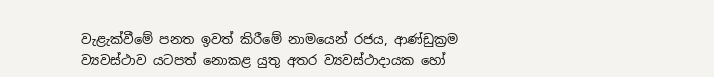වැළැක්වීමේ පනත ඉවත් කිරීමේ නාමයෙන් රජය, ආණ්ඩුක්‍රම ව්‍යවස්ථාව යටපත් නොකළ යුතු අතර ව්‍යවස්ථාදායක හෝ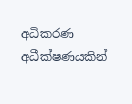අධිකරණ අධීක්ෂණයකින්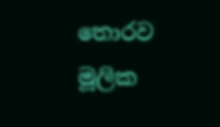තොරව මූලික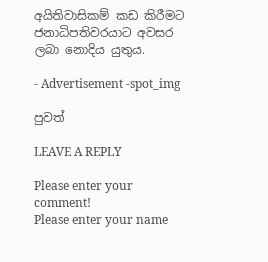අයිතිවාසිකම් කඩ කිරීමට ජනාධිපතිවරයාට අවසර ලබා නොදිය යුතුය.

- Advertisement -spot_img

පුවත්

LEAVE A REPLY

Please enter your comment!
Please enter your name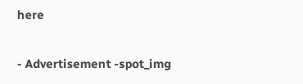here

- Advertisement -spot_img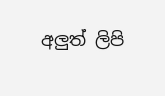අලුත් ලිපි